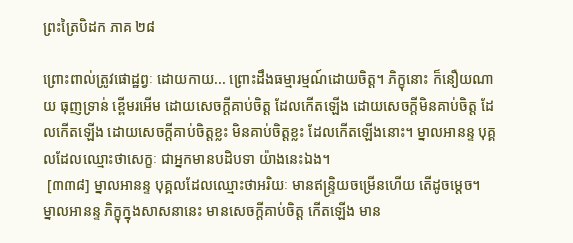ព្រះត្រៃបិដក ភាគ ២៨

ព្រោះពាល់ត្រូវផោដ្ឋព្វៈ ដោយកាយ... ព្រោះដឹងធម្មារម្មណ៍ដោយចិត្ត។ ភិក្ខុនោះ ក៏នឿយណាយ ធុញទ្រាន់ ខ្ពើមរអើម ដោយសេចក្តីគាប់ចិត្ត ដែលកើតឡើង ដោយសេចក្តីមិនគាប់ចិត្ត ដែលកើតឡើង ដោយសេចក្តីគាប់ចិត្តខ្លះ មិនគាប់ចិត្តខ្លះ ដែលកើតឡើងនោះ។ ម្នាលអានន្ទ បុគ្គលដែលឈ្មោះថាសេក្ខៈ ជាអ្នកមានបដិបទា យ៉ាងនេះឯង។
 [៣៣៨] ម្នាលអានន្ទ បុគ្គលដែលឈ្មោះថាអរិយៈ មានឥន្ទ្រិយចម្រើនហើយ តើដូចម្តេច។ ម្នាលអានន្ទ ភិក្ខុក្នុងសាសនានេះ មានសេចក្តីគាប់ចិត្ត កើតឡើង មាន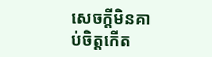សេចក្តីមិនគាប់ចិត្តកើត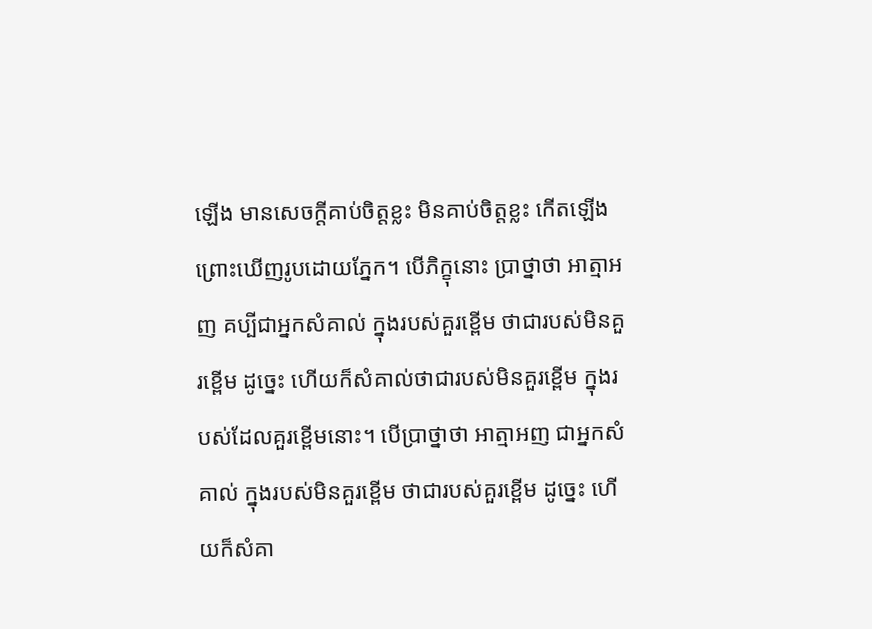ឡើង មានសេចក្តីគាប់ចិត្តខ្លះ មិនគាប់ចិត្តខ្លះ កើតឡើង ព្រោះឃើញរូបដោយភ្នែក។ បើភិក្ខុនោះ ប្រាថ្នាថា អាត្មាអញ គប្បីជាអ្នកសំគាល់ ក្នុងរបស់គួរខ្ពើម ថាជារបស់មិនគួរខ្ពើម ដូច្នេះ ហើយក៏សំគាល់ថាជារបស់មិនគួរខ្ពើម ក្នុងរបស់ដែលគួរខ្ពើមនោះ។ បើប្រាថ្នាថា អាត្មាអញ ជាអ្នកសំគាល់ ក្នុងរបស់មិនគួរខ្ពើម ថាជារបស់គួរខ្ពើម ដូច្នេះ ហើយក៏សំគា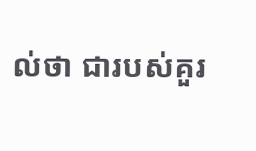ល់ថា ជារបស់គួរ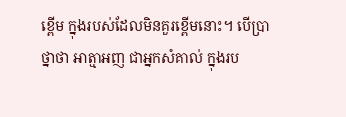ខ្ពើម ក្នុងរបស់ដែលមិនគួរខ្ពើមនោះ។ បើប្រាថ្នាថា អាត្មាអញ ជាអ្នកសំគាល់ ក្នុងរប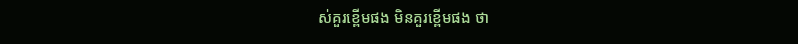ស់គួរខ្ពើមផង មិនគួរខ្ពើមផង ថា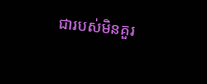ជារបស់មិនគួរ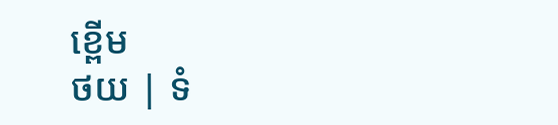ខ្ពើម
ថយ | ទំ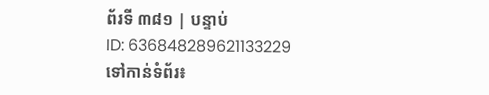ព័រទី ៣៨១ | បន្ទាប់
ID: 636848289621133229
ទៅកាន់ទំព័រ៖